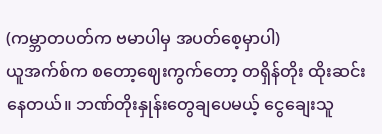(ကမ္ဘာတပတ်က ဗမာပါမှ အပတ်စေ့မှာပါ)
ယူအက်စ်က စတော့ဈေးကွက်တော့ တရှိန်တိုး ထိုးဆင်းနေတယ်။ ဘဏ်တိုးနှုန်းတွေချပေမယ့် ငွေချေးသူ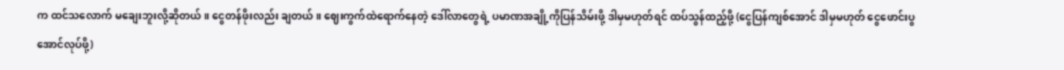က ထင်သလောက် မချေးဘူးလို့ဆိုတယ်။ ငွေတန်ဖိုးလည်း ချတယ်။ ဈေးကွက်ထဲရောက်နေတဲ့ ဒေါ်လာတွေရဲ့ ပမာဏအချို့ကိုပြန်သိမ်းဖို့ ဒါမှမဟုတ်ရင် ထပ်သွန်ထည့်ဖို့ (ငွေပြန်ကျစ်အောင် ဒါမှမဟုတ် ငွေဖောင်းပွအောင်လုပ်ဖို့)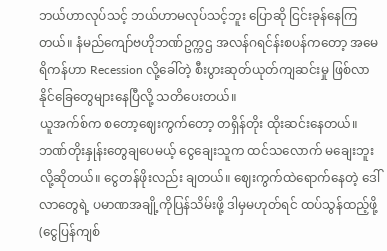ဘယ်ဟာလုပ်သင့် ဘယ်ဟာမလုပ်သင့်ဘူး ပြောဆို ငြင်းခုန်နေကြတယ်။ နံမည်ကျော်ဗဟိုဘဏ်ဥက္ကဌ အလန်ဂရင်န်းစပန်ကတော့ အမေရိကန်ဟာ Recession လို့ခေါ်တဲ့ စီးပွားဆုတ်ယုတ်ကျဆင်းမှု ဖြစ်လာနိုင်ခြေတွေများနေပြီလို့ သတိပေးတယ်။
ယူအက်စ်က စတော့ဈေးကွက်တော့ တရှိန်တိုး ထိုးဆင်းနေတယ်။ ဘဏ်တိုးနှုန်းတွေချပေမယ့် ငွေချေးသူက ထင်သလောက် မချေးဘူးလို့ဆိုတယ်။ ငွေတန်ဖိုးလည်း ချတယ်။ ဈေးကွက်ထဲရောက်နေတဲ့ ဒေါ်လာတွေရဲ့ ပမာဏအချို့ကိုပြန်သိမ်းဖို့ ဒါမှမဟုတ်ရင် ထပ်သွန်ထည့်ဖို့ (ငွေပြန်ကျစ်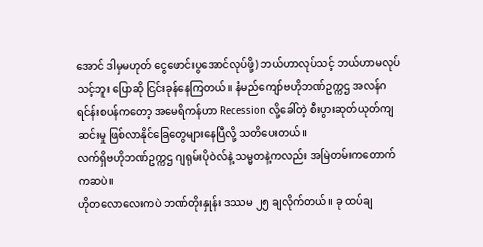အောင် ဒါမှမဟုတ် ငွေဖောင်းပွအောင်လုပ်ဖို့) ဘယ်ဟာလုပ်သင့် ဘယ်ဟာမလုပ်သင့်ဘူး ပြောဆို ငြင်းခုန်နေကြတယ်။ နံမည်ကျော်ဗဟိုဘဏ်ဥက္ကဌ အလန်ဂရင်န်းစပန်ကတော့ အမေရိကန်ဟာ Recession လို့ခေါ်တဲ့ စီးပွားဆုတ်ယုတ်ကျဆင်းမှု ဖြစ်လာနိုင်ခြေတွေများနေပြီလို့ သတိပေးတယ်။
လက်ရှိဗဟိုဘဏ်ဥက္ကဌ ဂျရုမ်းပိုဝဲလ်နဲ့ သမ္မတနဲ့ကလည်း အမြဲတမ်းကတောက်ကဆပဲ။
ဟိုတလောလေးကပဲ ဘဏ်တိုးနှုန်း ဒဿမ ၂၅ ချလိုက်တယ်။ ခု ထပ်ချ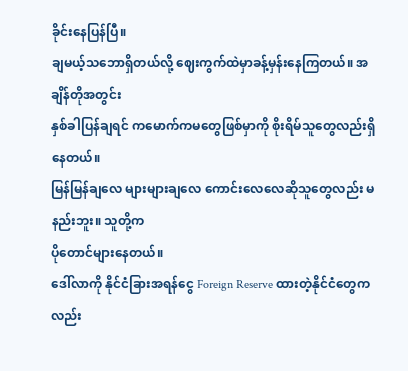ခိုင်းနေပြန်ပြီ။
ချမယ့်သဘောရှိတယ်လို့ ဈေးကွက်ထဲမှာခန့်မှန်းနေကြတယ်။ အချိန်တိုအတွင်း
နှစ်ခါပြန်ချရင် ကမောက်ကမတွေဖြစ်မှာကို စိုးရိမ်သူတွေလည်းရှိနေတယ်။
မြန်မြန်ချလေ များများချလေ ကောင်းလေလေဆိုသူတွေလည်း မနည်းဘူး။ သူတို့က
ပိုတောင်များနေတယ်။
ဒေါ်လာကို နိုင်ငံခြားအရန်ငွေ Foreign Reserve ထားတဲ့နိုင်ငံတွေကလည်း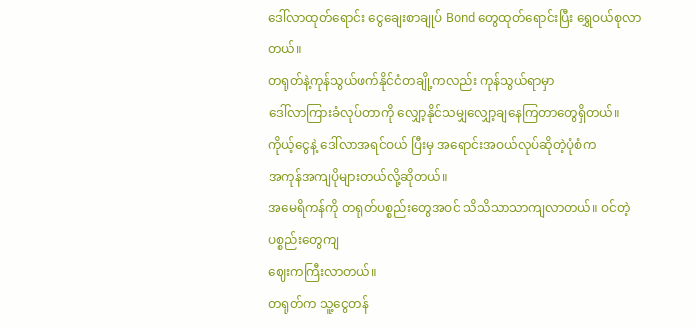ဒေါ်လာထုတ်ရောင်း ငွေချေးစာချုပ် Bond တွေထုတ်ရောင်းပြီး ရွှေဝယ်စုလာတယ်။
တရုတ်နဲ့ကုန်သွယ်ဖက်နိုင်ငံတချို့ကလည်း ကုန်သွယ်ရာမှာ
ဒေါ်လာကြားခံလုပ်တာကို လျှော့နိုင်သမျှလျှော့ချနေကြတာတွေရှိတယ်။
ကိုယ့်ငွေနဲ့ ဒေါ်လာအရင်ဝယ် ပြီးမှ အရောင်းအဝယ်လုပ်ဆိုတဲ့ပုံစံက
အကုန်အကျပိုများတယ်လို့ဆိုတယ်။
အမေရိကန်ကို တရုတ်ပစ္စည်းတွေအဝင် သိသိသာသာကျလာတယ်။ ဝင်တဲ့ပစ္စည်းတွေကျ
ဈေးကကြီးလာတယ်။
တရုတ်က သူ့ငွေတန်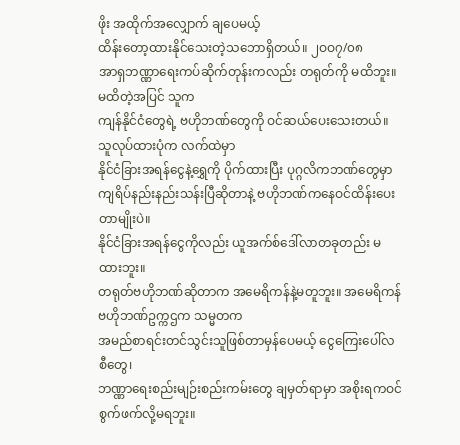ဖိုး အထိုက်အလျှောက် ချပေမယ့်
ထိန်းတော့ထားနိုင်သေးတဲ့သဘောရှိတယ်။ ၂ဝဝ၇/၀၈
အာရှဘဏ္ဏာရေးကပ်ဆိုက်တုန်းကလည်း တရုတ်ကို မထိဘူး။ မထိတဲ့အပြင် သူက
ကျန်နိုင်ငံတွေရဲ့ ဗဟိုဘဏ်တွေကို ဝင်ဆယ်ပေးသေးတယ်။ သူလုပ်ထားပုံက လက်ထဲမှာ
နိုင်ငံခြားအရန်ငွေနဲ့ရွှေကို ပိုက်ထားပြီး ပုဂ္ဂလိကဘဏ်တွေမှာ
ကျရိပ်နည်းနည်းသန်းပြီဆိုတာနဲ့ ဗဟိုဘဏ်ကနေဝင်ထိန်းပေးတာမျိုးပဲ။
နိုင်ငံခြားအရန်ငွေကိုလည်း ယူအက်စ်ဒေါ်လာတခုတည်း မထားဘူး။
တရုတ်ဗဟိုဘဏ်ဆိုတာက အမေရိကန်နဲ့မတူဘူး။ အမေရိကန်ဗဟိုဘဏ်ဥက္ကဌက သမ္မတက
အမည်စာရင်းတင်သွင်းသူဖြစ်တာမှန်ပေမယ့် ငွေကြေးပေါ်လစီတွေ၊
ဘဏ္ဏာရေးစည်းမျဉ်းစည်းကမ်းတွေ ချမှတ်ရာမှာ အစိုးရကဝင်စွက်ဖက်လို့မရဘူး။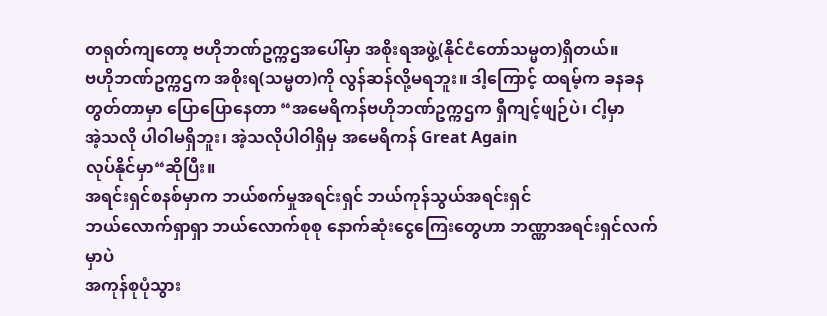တရုတ်ကျတော့ ဗဟိုဘဏ်ဥက္ကဌအပေါ်မှာ အစိုးရအဖွဲ့(နိုင်ငံတော်သမ္မတ)ရှိတယ်။
ဗဟိုဘဏ်ဥက္ကဌက အစိုးရ(သမ္မတ)ကို လွန်ဆန်လို့မရဘူး။ ဒါ့ကြောင့် ထရမ့်က ခနခန
တွတ်တာမှာ ပြောပြောနေတာ “အမေရိကန်ဗဟိုဘဏ်ဥက္ကဌက ရှီကျင့်ဖျဉ်ပဲ၊ ငါ့မှာ
အဲ့သလို ပါဝါမရှိဘူး၊ အဲ့သလိုပါဝါရှိမှ အမေရိကန် Great Again
လုပ်နိုင်မှာ“ဆိုပြီး။
အရင်းရှင်စနစ်မှာက ဘယ်စက်မှုအရင်းရှင် ဘယ်ကုန်သွယ်အရင်းရှင်
ဘယ်လောက်ရှာရှာ ဘယ်လောက်စုစု နောက်ဆုံးငွေကြေးတွေဟာ ဘဏ္ဏာအရင်းရှင်လက်မှာပဲ
အကုန်စုပုံသွား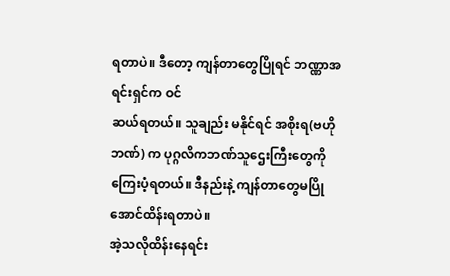ရတာပဲ။ ဒီတော့ ကျန်တာတွေပြိုရင် ဘဏ္ဏာအရင်းရှင်က ဝင်
ဆယ်ရတယ်။ သူချည်း မနိုင်ရင် အစိုးရ(ဗဟိုဘဏ်) က ပုဂ္ဂလိကဘဏ်သူဌေးကြီးတွေကို
ကြေးပံ့ရတယ်။ ဒီနည်းနဲ့ ကျန်တာတွေမပြိုအောင်ထိန်းရတာပဲ။
အဲ့သလိုထိန်းနေရင်း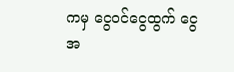ကမှ ငွေဝင်ငွေထွက် ငွေအ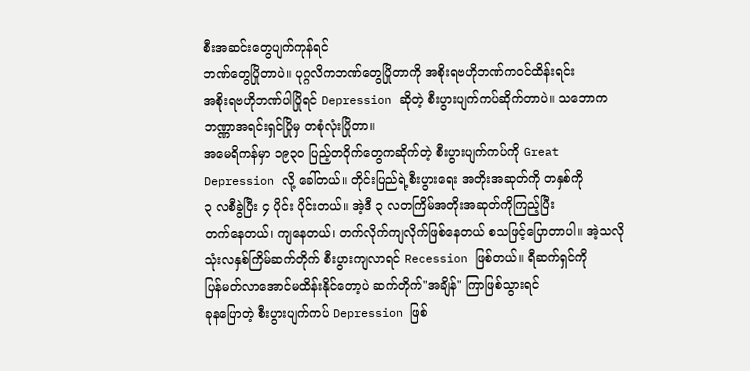စီးအဆင်းတွေပျက်ကုန်ရင်
ဘဏ်တွေပြိုတာပဲ။ ပုဂ္ဂလိကဘဏ်တွေပြိုတာကို အစိုးရဗဟိုဘဏ်ကဝင်ထိန်းရင်း
အစိုးရဗဟိုဘဏ်ပါပြိုရင် Depression ဆိုတဲ့ စီးပွားပျက်ကပ်ဆိုက်တာပဲ။ သဘောက
ဘဏ္ဏာအရင်းရှင်ပြိုမှ တစုံလုံးပြိုတာ။
အမေရိကန်မှာ ၁၉၃၀ ပြည့်တဝိုက်တွေကဆိုက်တဲ့ စီးပွားပျက်ကပ်ကို Great
Depression လို့ ခေါ်တယ်။ တိုင်းပြည်ရဲ့စီးပွားရေး အတိုးအဆုတ်ကို တနှစ်ကို
၃ လစီခွဲပြီး ၄ ပိုင်း ပိုင်းတယ်။ အဲ့ဒီ ၃ လတကြိမ်အတိုးအဆုတ်ကိုကြည့်ပြီး
တက်နေတယ်၊ ကျနေတယ်၊ တက်လိုက်ကျလိုက်ဖြစ်နေတယ် စသဖြင့်ပြောတာပါ။ အဲ့သလို
သုံးလနှစ်ကြိမ်ဆက်တိုက် စီးပွားကျလာရင် Recession ဖြစ်တယ်။ ရီဆက်ရှင်ကို
ပြန်မတ်လာအောင်မထိန်းနိုင်တော့ပဲ ဆက်တိုက်"အချိန်" ကြာဖြစ်သွားရင်
ခုနပြောတဲ့ စီးပွားပျက်ကပ် Depression ဖြစ်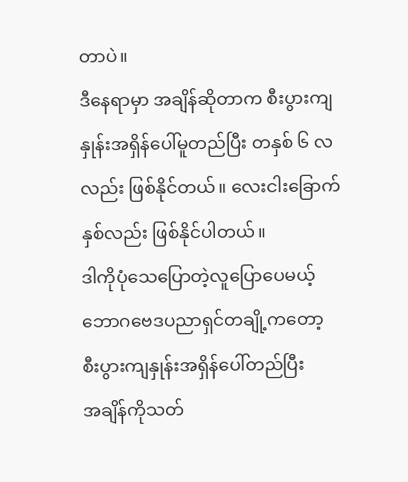တာပဲ။
ဒီနေရာမှာ အချိန်ဆိုတာက စီးပွားကျနှုန်းအရှိန်ပေါ်မူတည်ပြီး တနှစ် ၆ လ
လည်း ဖြစ်နိုင်တယ်။ လေးငါးခြောက်နှစ်လည်း ဖြစ်နိုင်ပါတယ်။
ဒါကိုပုံသေပြောတဲ့လူပြောပေမယ့် ဘောဂဗေဒပညာရှင်တချို့ကတော့
စီးပွားကျနှုန်းအရှိန်ပေါ်တည်ပြီး
အချိန်ကိုသတ်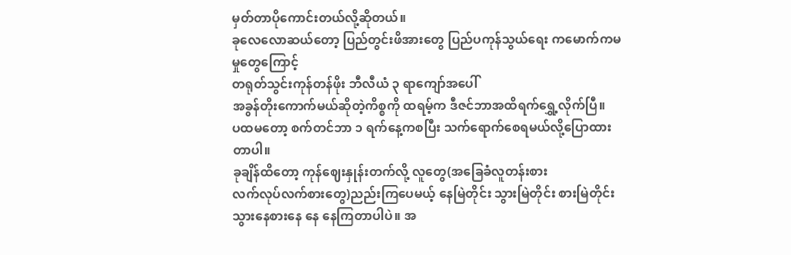မှတ်တာပိုကောင်းတယ်လို့ဆိုတယ်။
ခုလေလောဆယ်တော့ ပြည်တွင်းဖိအားတွေ ပြည်ပကုန်သွယ်ရေး ကမောက်ကမမှုတွေကြောင့်
တရုတ်သွင်းကုန်တန်ဖိုး ဘီလီယံ ၃ ရာကျော်အပေါ်
အခွန်တိုးကောက်မယ်ဆိုတဲ့ကိစ္စကို ထရမ့်က ဒီဇင်ဘာအထိရက်ရွှေ့လိုက်ပြီ။
ပထမတော့ စက်တင်ဘာ ၁ ရက်နေ့ကစပြီး သက်ရောက်စေရမယ်လို့ပြောထားတာပါ။
ခုချိန်ထိတော့ ကုန်ဈေးနှုန်းတက်လို့ လူတွေ(အခြေခံလူတန်းစား
လက်လုပ်လက်စားတွေ)ညည်းကြပေမယ့် နေမြဲတိုင်း သွားမြဲတိုင်း စားမြဲတိုင်း
သွားနေစားနေ နေ နေကြတာပါပဲ။ အ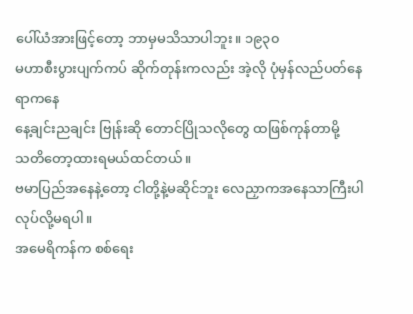ပေါ်ယံအားဖြင့်တော့ ဘာမှမသိသာပါဘူး။ ၁၉၃၀
မဟာစီးပွားပျက်ကပ် ဆိုက်တုန်းကလည်း အဲ့လို ပုံမှန်လည်ပတ်နေရာကနေ
နေ့ချင်းညချင်း ဗြုန်းဆို တောင်ပြိုသလိုတွေ ထဖြစ်ကုန်တာမို့
သတိတော့ထားရမယ်ထင်တယ်။
ဗမာပြည်အနေနဲ့တော့ ငါတို့နဲ့မဆိုင်ဘူး လေညှာကအနေသာကြီးပါ လုပ်လို့မရပါ။
အမေရိကန်က စစ်ရေး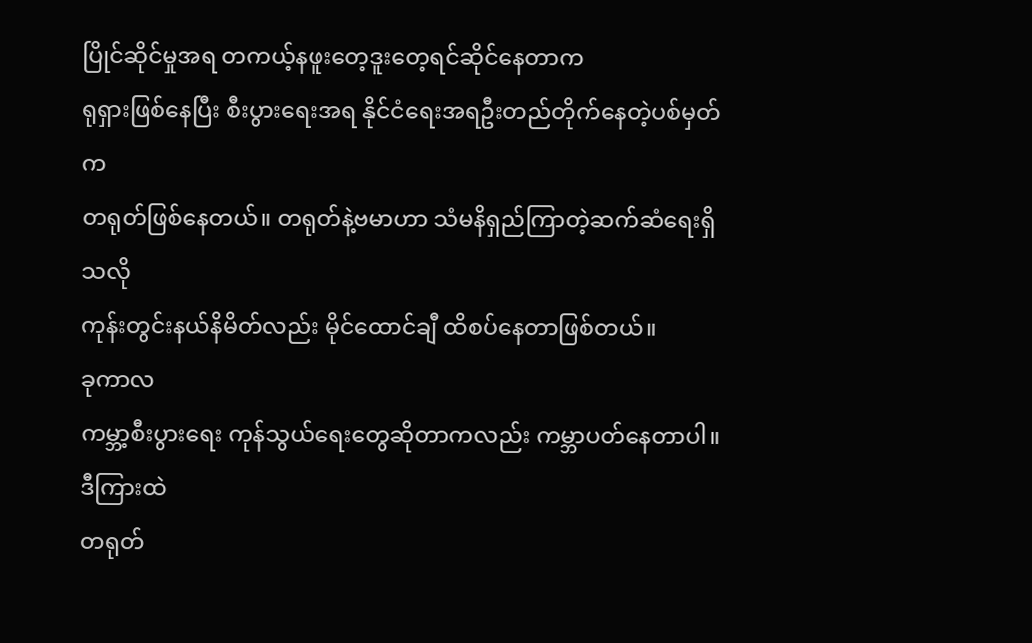ပြိုင်ဆိုင်မှုအရ တကယ့်နဖူးတေ့ဒူးတေ့ရင်ဆိုင်နေတာက
ရုရှားဖြစ်နေပြီး စီးပွားရေးအရ နိုင်ငံရေးအရဦးတည်တိုက်နေတဲ့ပစ်မှတ်က
တရုတ်ဖြစ်နေတယ်။ တရုတ်နဲ့ဗမာဟာ သံမနိရှည်ကြာတဲ့ဆက်ဆံရေးရှိသလို
ကုန်းတွင်းနယ်နိမိတ်လည်း မိုင်ထောင်ချီ ထိစပ်နေတာဖြစ်တယ်။
ခုကာလ
ကမ္ဘာ့စီးပွားရေး ကုန်သွယ်ရေးတွေဆိုတာကလည်း ကမ္ဘာပတ်နေတာပါ။ ဒီကြားထဲ
တရုတ်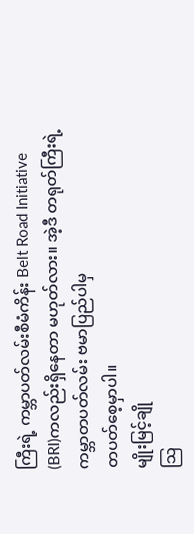ကြီးရဲ့ ကမ္ဘာပတ်လမ်းစီမံကိန်း Belt Road Initiative
(BRI)ကလည်းရှိနေတာ မဟုတ်လား။ အဲ့ဒီ တရုတ်ကြီးရဲ့ ကမ္ဘာတပတ်လမ်း ဗမာပြည်ပါမှ
တပတ်စေ့မှာပါ။
မျိုးမြင့်ချို
သြ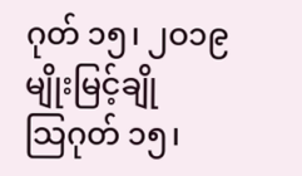ဂုတ် ၁၅၊ ၂ဝ၁၉
မျိုးမြင့်ချို
သြဂုတ် ၁၅၊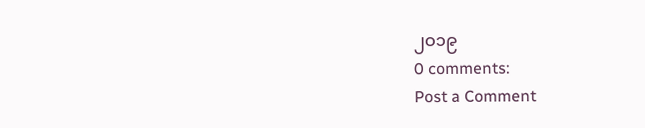၂ဝ၁၉
0 comments:
Post a Comment